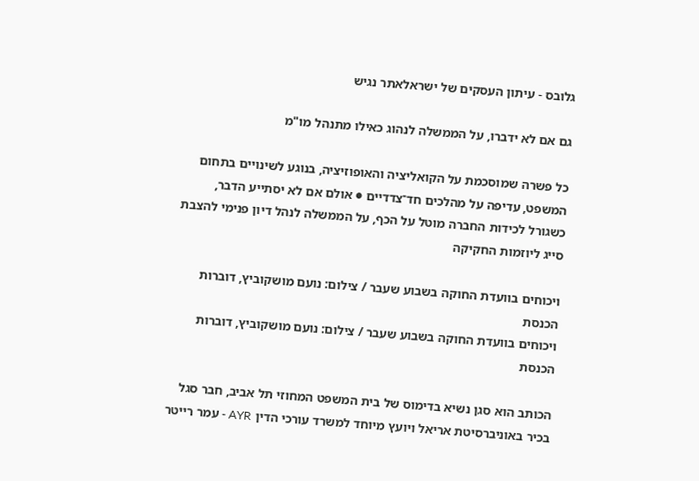גלובס - עיתון העסקים של ישראלאתר נגיש

גם אם לא ידברו, על הממשלה לנהוג כאילו מתנהל מו"מ

כל פשרה שמוסכמת על הקואליציה והאופוזיציה, בנוגע לשינויים בתחום המשפט, עדיפה על מהלכים חד־צדדיים ● אולם אם לא יסתייע הדבר, כשגורל לכידות החברה מוטל על הכף, על הממשלה לנהל דיון פנימי להצבת סייג ליוזמות החקיקה

ויכוחים בוועדת החוקה בשבוע שעבר / צילום: נועם מושקוביץ, דוברות הכנסת
ויכוחים בוועדת החוקה בשבוע שעבר / צילום: נועם מושקוביץ, דוברות הכנסת

הכותב הוא סגן נשיא בדימוס של בית המשפט המחוזי תל אביב, חבר סגל בכיר באוניברסיטת אריאל ויועץ מיוחד למשרד עורכי הדין AYR - עמר רייטר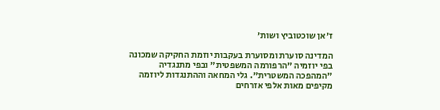ז'אן שוכטוביץ ושות'

המדינה סוערת ומסוערת בעקבות יוזמת החקיקה שמכונה בפי יוזמיה "הרפורמה המשפטית" ובפי מתנגדיה "המהפכה המשטרית". גלי המחאה וההתנגדות ליוזמה מקיפים מאות אלפי אזרחים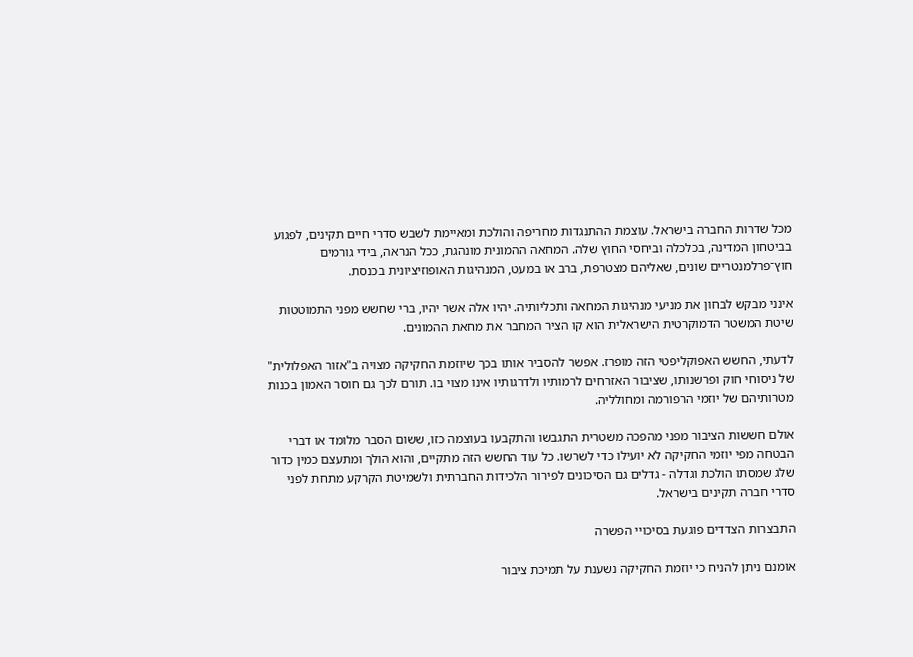מכל שדרות החברה בישראל. עוצמת ההתנגדות מחריפה והולכת ומאיימת לשבש סדרי חיים תקינים, לפגוע בביטחון המדינה, בכלכלה וביחסי החוץ שלה. המחאה ההמונית מונהגת, ככל הנראה, בידי גורמים חוץ־פרלמנטריים שונים, שאליהם מצטרפת, ברב או במעט, המנהיגות האופוזיציונית בכנסת.

אינני מבקש לבחון את מניעי מנהיגות המחאה ותכליותיה. יהיו אלה אשר יהיו, ברי שחשש מפני התמוטטות שיטת המשטר הדמוקרטית הישראלית הוא קו הציר המחבר את מחאת ההמונים.

לדעתי, החשש האפוקליפטי הזה מופרז. אפשר להסביר אותו בכך שיוזמת החקיקה מצויה ב"אזור האפלולית" של ניסוחי חוק ופרשנותו, שציבור האזרחים לרמותיו ולדרגותיו אינו מצוי בו. תורם לכך גם חוסר האמון בכנות מטרותיהם של יוזמי הרפורמה ומחולליה.

אולם חששות הציבור מפני מהפכה משטרית התגבשו והתקבעו בעוצמה כזו, ששום הסבר מלומד או דברי הבטחה מפי יוזמי החקיקה לא יועילו כדי לשרשו. כל עוד החשש הזה מתקיים, והוא הולך ומתעצם כמין כדור שלג שמסתו הולכת וגדלה - גדלים גם הסיכונים לפירור הלכידות החברתית ולשמיטת הקרקע מתחת לפני סדרי חברה תקינים בישראל.

התבצרות הצדדים פוגעת בסיכויי הפשרה

אומנם ניתן להניח כי יוזמת החקיקה נשענת על תמיכת ציבור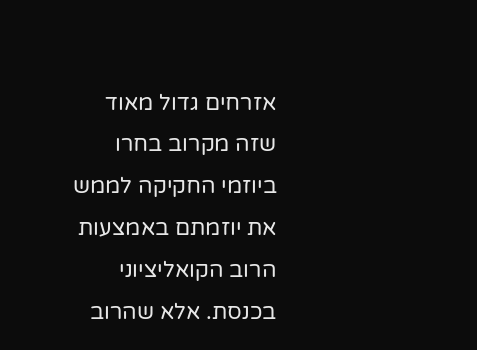אזרחים גדול מאוד שזה מקרוב בחרו ביוזמי החקיקה לממש את יוזמתם באמצעות הרוב הקואליציוני בכנסת. אלא שהרוב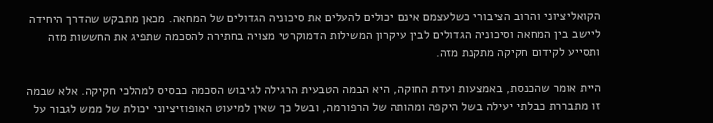הקואליציוני והרוב הציבורי כשלעצמם אינם יכולים להעלים את סיכוניה הגדולים של המחאה. מכאן מתבקש שהדרך היחידה ליישב בין המחאה וסיכוניה הגדולים לבין עיקרון המשילות הדמוקרטי מצויה בחתירה להסכמה שתפיג את החששות מזה ותסייע לקידום חקיקה מתקנת מזה.

היית אומר שהכנסת, באמצעות ועדת החוקה, היא הבמה הטבעית הרגילה לגיבוש הסכמה כבסיס למהלכי חקיקה. אלא שבמה זו מתבררת כבלתי יעילה בשל היקפה ומהותה של הרפורמה, ובשל כך שאין למיעוט האופוזיציוני יכולת של ממש לגבור על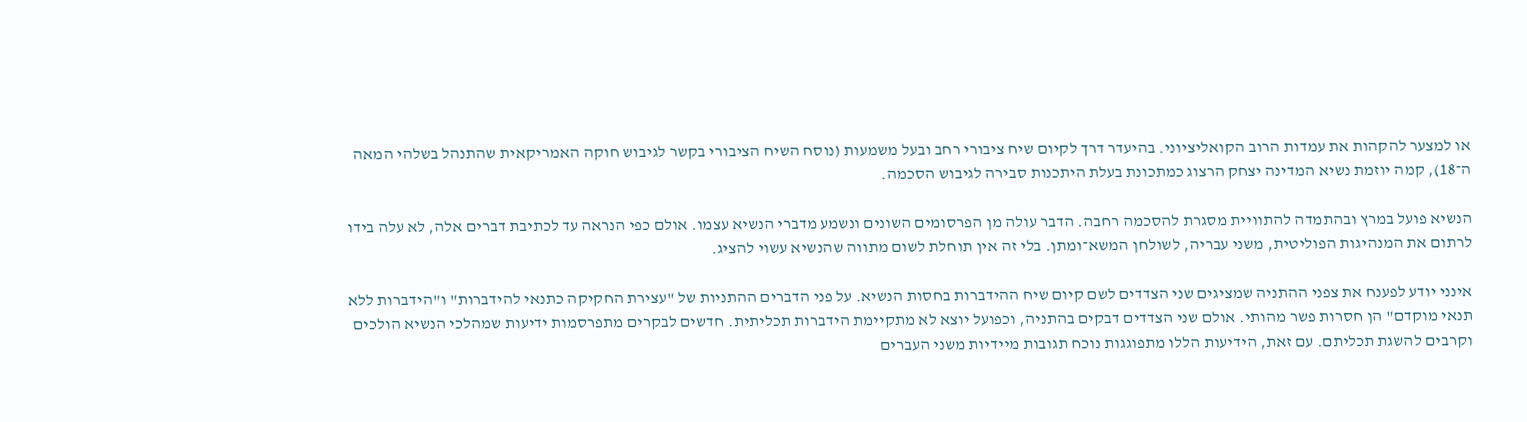או למצער להקהות את עמדות הרוב הקואליציוני. בהיעדר דרך לקיום שיח ציבורי רחב ובעל משמעות (נוסח השיח הציבורי בקשר לגיבוש חוקה האמריקאית שהתנהל בשלהי המאה ה־18), קמה יוזמת נשיא המדינה יצחק הרצוג כמתכונת בעלת היתכנות סבירה לגיבוש הסכמה.

הנשיא פועל במרץ ובהתמדה להתוויית מסגרת להסכמה רחבה. הדבר עולה מן הפרסומים השונים ונשמע מדברי הנשיא עצמו. אולם כפי הנראה עד לכתיבת דברים אלה, לא עלה בידו לרתום את המנהיגות הפוליטית, משני עבריה, לשולחן המשא־ומתן. בלי זה אין תוחלת לשום מתווה שהנשיא עשוי להציג.

אינני יודע לפענח את צפני ההתניה שמציגים שני הצדדים לשם קיום שיח ההידברות בחסות הנשיא. על פני הדברים ההתניות של "עצירת החקיקה כתנאי להידברות" ו"הידברות ללא תנאי מוקדם" הן חסרות פשר מהותי. אולם שני הצדדים דבקים בהתניה, וכפועל יוצא לא מתקיימת הידברות תכליתית. חדשים לבקרים מתפרסמות ידיעות שמהלכי הנשיא הולכים וקרבים להשגת תכליתם. עם זאת, הידיעות הללו מתפוגגות נוכח תגובות מיידיות משני העברים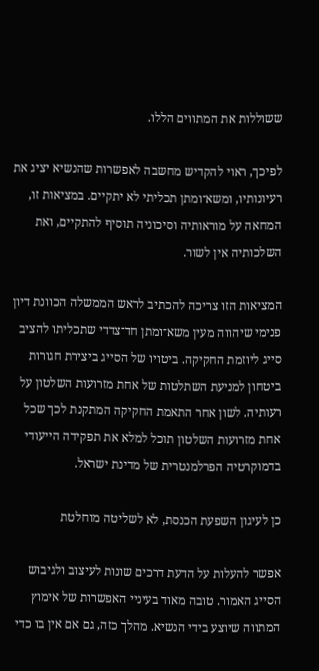ששוללות את המתווים הללו.

לפיכך, ראוי להקדיש מחשבה לאפשרות שהנשיא יציג את רעיונותיו, ומשא־ומתן תכליתי לא יתקיים. במציאות זו, המחאה על מוראותיה וסיכוניה תוסיף להתקיים, ואת השלכותיה אין לשור.

המציאות הזו צריכה להכתיב לראש הממשלה הכוונת דיון פנימי שיהווה מעין משא־ומתן חד־צדדי שתכליתו להציב סייג ליוזמת החקיקה. ביטויו של הסייג ביצירת חגורות ביטחון למניעת השתלטות של אחת מזרועות השלטון על רעותיה. לשון אחר התאמת החקיקה המתקנת לכך שכל אחת מזרועות השלטון תוכל למלא את תפקידה הייעודי בדמוקרטיה הפרלמנטרית של מדינת ישראל.

כן לעיגון השפעת הכנסת, לא לשליטה מוחלטת

אפשר להעלות על הדעת דרכים שונות לעיצוב ולגיבוש הסייג האמור. טובה מאוד בעיניי האפשרות של אימוץ המתווה שיוצע בידי הנשיא. מהלך כזה, גם אם אין בו כדי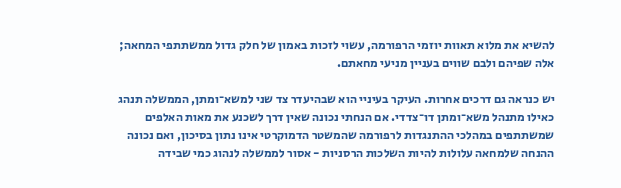להשיא את מלוא תאוות יוזמי הרפורמה, עשוי לזכות באמון של חלק גדול ממשתתפי המחאה; אלה שפיהם ולבם שווים בעניין מניעי מחאתם.

יש כנראה גם דרכים אחרות. העיקר בעיניי הוא שבהיעדר צד שני למשא־ומתן, הממשלה תנהג כאילו מתנהל משא־ומתן דו־צדדי. אם הנחתי נכונה שאין דרך לשכנע את מאות האלפים שמשתתפים במהלכי ההתנגדות לרפורמה שהמשטר הדמוקרטי אינו נתון בסיכון, ואם נכונה ההנחה שלמחאה עלולות להיות השלכות הרסניות - אסור לממשלה לנהוג כמי שבידה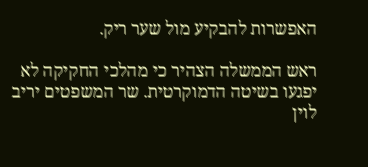האפשרות להבקיע מול שער ריק.

ראש הממשלה הצהיר כי מהלכי החקיקה לא יפגעו בשיטה הדמוקרטית. שר המשפטים יריב לוין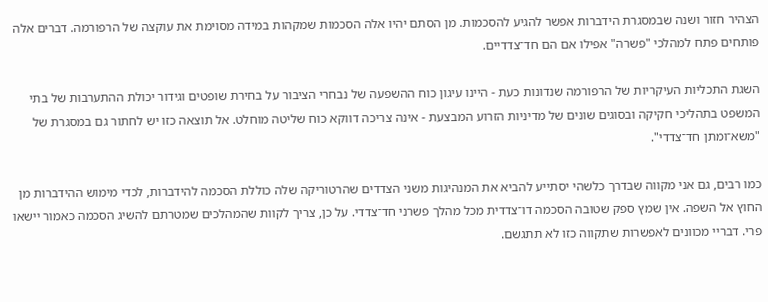הצהיר חזור ושנה שבמסגרת הידברות אפשר להגיע להסכמות. מן הסתם יהיו אלה הסכמות שמקהות במידה מסוימת את עוקצה של הרפורמה. דברים אלה פותחים פתח למהלכי "פשרה" אפילו אם הם חד־צדדיים.

השגת התכליות העיקריות של הרפורמה שנדונות כעת - היינו עיגון כוח ההשפעה של נבחרי הציבור על בחירת שופטים וגידור יכולת ההתערבות של בתי המשפט בתהליכי חקיקה ובסוגים שונים של מדיניות הזרוע המבצעת - אינה צריכה דווקא כוח שליטה מוחלט. אל תוצאה כזו יש לחתור גם במסגרת של "משא־ומתן חד־צדדי".

כמו רבים, גם אני מקווה שבדרך כלשהי יסתייע להביא את המנהיגות משני הצדדים שהרטוריקה שלה כוללת הסכמה להידברות, לכדי מימוש ההידברות מן החוץ אל השפה. אין שמץ ספק שטובה הסכמה דו־צדדית מכל מהלך פשרני חד־צדדי. על כן, צריך לקוות שהמהלכים שמטרתם להשיג הסכמה כאמור יישאו פרי. דבריי מכוונים לאפשרות שתקווה כזו לא תתגשם.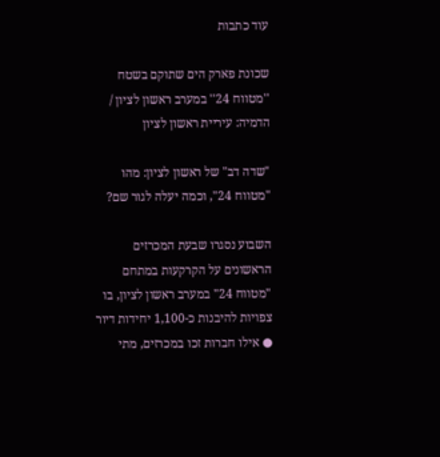עוד כתבות

שכונת פארק הים שתוקם בשטח ''מטווח 24'' במערב ראשון לציון / הדמיה: עיריית ראשון לציון

"שדה דב" של ראשון לציון: מהו "מטווח 24", וכמה יעלה לגור שם?

השבוע נסגרו שבעת המכרזים הראשונים על הקרקעות במתחם "מטווח 24" במערב ראשון לציון, בו צפויות להיבנות כ-1,100 יחידות דיור ● אילו חברות זכו במכרזים, מתי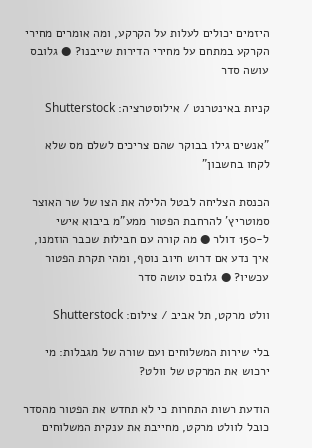היזמים יכולים לעלות על הקרקע, ומה אומרים מחירי הקרקע במתחם על מחירי הדירות שייבנו? ● גלובס עושה סדר

קניות באינטרנט / אילוסטרציה: Shutterstock

"אנשים גילו בבוקר שהם צריכים לשלם מס שלא לקחו בחשבון"

הכנסת הצליחה לבטל הלילה את הצו של שר האוצר סמוטריץ' להרחבת הפטור ממע"מ ביבוא אישי ל-150 דולר ● מה קורה עם חבילות שכבר הוזמנו, איך נדע אם דרוש חיוב נוסף, ומהי תקרת הפטור עכשיו? ● גלובס עושה סדר

וולט מרקט, תל אביב / צילום: Shutterstock

בלי שירות המשלוחים ועם שורה של מגבלות: מי ירכוש את המרקט של וולט?

הודעת רשות התחרות כי לא תחדש את הפטור מהסדר כובל לוולט מרקט, מחייבת את ענקית המשלוחים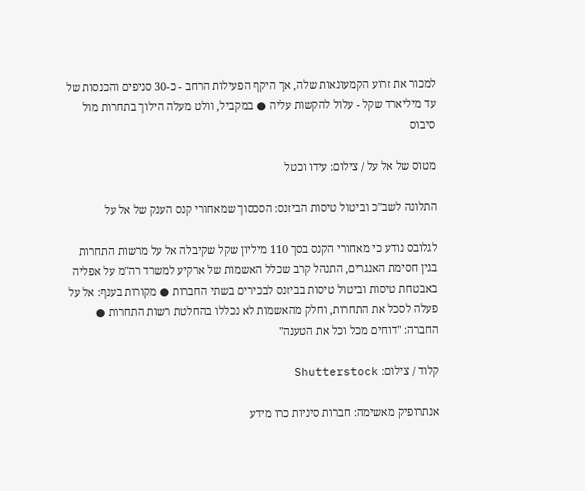למכור את זרוע הקמעונאות שלה, אך היקף הפעילות הרחב - כ-30 סניפים והכנסות של עד מיליארד שקל - עלול להקשות עליה ● במקביל, וולט מעלה הילוך בתחרות מול סיבוס

מטוס של אל על / צילום: עידו וכטל

התלונה לשב"כ וביטול טיסות הביזנס: הסכסוך שמאחורי קנס הענק של אל על

לגלובס נודע כי מאחורי הקנס בסך 110 מיליון שקל שקיבלה אל על מרשות התחרות בגין חסימת האנגרים, התנהל קרב שכלל האשמות של ארקיע למשרד רה"מ על אפליה באבטחת טיסות וביטול טיסות בביזנס לבכירים בשתי החברות ● מקורות בענף: אל על פעלה לסכל את התחרות, וחלק מהאשמות לא נכללו בהחלטת רשות התחרות ● החברה: "דוחים מכל וכל את הטענה"

קלוד / צילום: Shutterstock

אנתרופיק מאשימה: חברות סיניות כרו מידע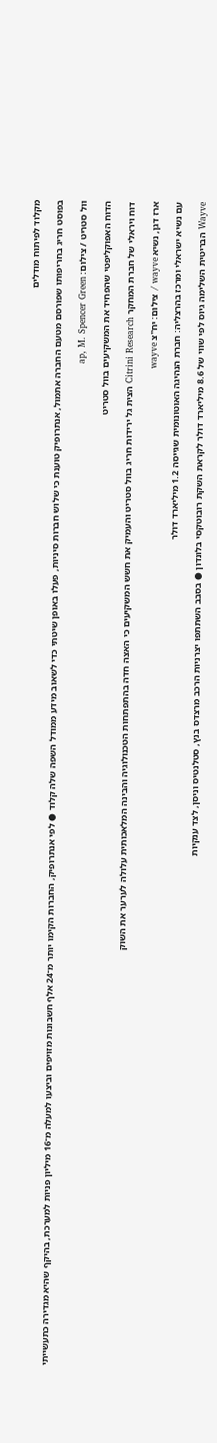מקלוד לפיתוח מודלים

בפוסט חריג בחריפותו שפורסם מטעם החברה אתמול, אנתרופיק טוענת כי שלוש חברות סיניות, פעלו באופן שיטתי כדי לשאוב מידע ממודל השפה שלה קלוד ● לפי אנתרופיק, החברות הקימו יותר מ־24 אלף חשבונות מזויפים וביצעו למעלה מ־16 מיליון פניות למערכת, בהיקף שהיא מגדירה כתעשייתי

וול סטריט / צילום: ap, M. Spencer Green

הדוח האפוקליפטי שהפחיד את המשקיעים בוול סטריט

דוח ויראלי של חברת המחקר Citrini Research הצית גל ירידות חריג בוול סטריט והעמיק את חשש המשקיעים כי האצה חדה בהתפתחות הטכנולוגיה והבינה המלאכותית עלולה לערער את השוק

ארז דגן, נשיא wayve / צילום: יח''צ wayve

עם נשיא ישראלי ומרכז בהרצליה: חברת הנהיגה האוטונומית שגייסה 1.2 מיליארד דולר

Wayve הבריטית השלימה גיוס לפי שווי של 8.6 מיליארד דולר לקראת השקת רובוטקסי בלונדון ● בסבב השתתפו יצרניות הרכב מרצדס בנץ, סטלנטיס וניסן, לצד ענקיות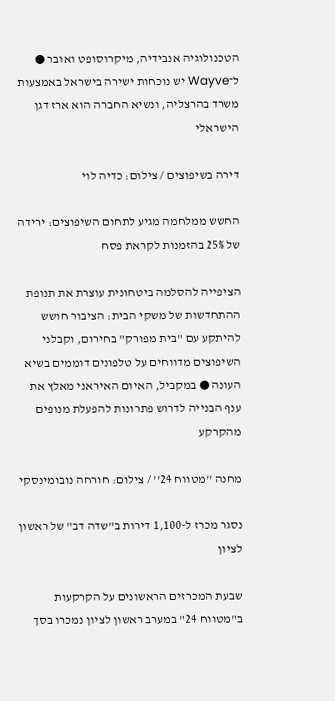הטכנולוגיה אנבידיה, מיקרוסופט ואובר ● ל־Wayve יש נוכחות ישירה בישראל באמצעות משרד בהרצליה, ונשיא החברה הוא ארז דגן הישראלי

דירה בשיפוצים / צילום: כדיה לוי

החשש ממלחמה מגיע לתחום השיפוצים: ירידה של 25% בהזמנות לקראת פסח

הציפייה להסלמה ביטחונית עוצרת את תנופת ההתחדשות של משקי הבית: הציבור חושש להיתקע עם "בית מפורק" בחירום, וקבלני השיפוצים מדווחים על טלפונים דוממים בשיא העונה ● במקביל, האיום האיראני מאלץ את ענף הבנייה לדרוש פתרונות להפעלת מנופים מהקרקע

מחנה ''מטווח 24'' / צילום: חורחה נובומינסקי

נסגר מכרז ל-1,100 דירות ב"שדה דב" של ראשון לציון

שבעת המכרזים הראשונים על הקרקעות ב"מטווח 24" במערב ראשון לציון נמכרו בסך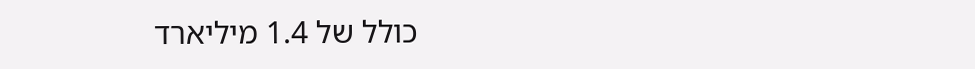כולל של 1.4 מיליארד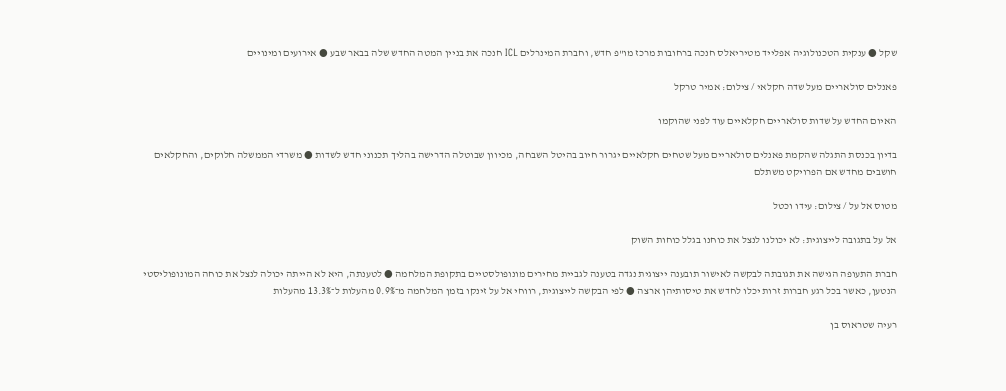שקל ● ענקית הטכנולוגיה אפלייד מטיריאלס חנכה ברחובות מרכז מו"פ חדש, וחברת המינרלים ICL חנכה את בניין המטה החדש שלה בבאר שבע ● אירועים ומינויים

פאנלים סולאריים מעל שדה חקלאי / צילום: אמיר טרקל

האיום החדש על שדות סולאריים חקלאיים עוד לפני שהוקמו

בדיון בכנסת התגלה שהקמת פאנלים סולאריים מעל שטחים חקלאיים יגרור חיוב בהיטל השבחה, מכיוון שבוטלה הדרישה בהליך תכנוני חדש לשדות ● משרדי הממשלה חלוקים, והחקלאים חושבים מחדש אם הפרויקט משתלם

מטוס אל על / צילום: עידו וכטל

אל על בתגובה לייצוגית: לא יכולנו לנצל את כוחנו בגלל כוחות השוק

חברת התעופה הגישה את תגובתה לבקשה לאישור תובענה ייצוגית נגדה בטענה לגביית מחירים מונופולסטיים בתקופת המלחמה ● לטענתה, היא לא הייתה יכולה לנצל את כוחה המונופוליסטי הנטען, כאשר בכל רגע חברות זרות יכלו לחדש את טיסותיהן ארצה ● לפי הבקשה לייצוגית, רווחי אל על זינקו בזמן המלחמה מ־0.9% מהעלות ל־13.3% מהעלות

רעיה שטראוס בן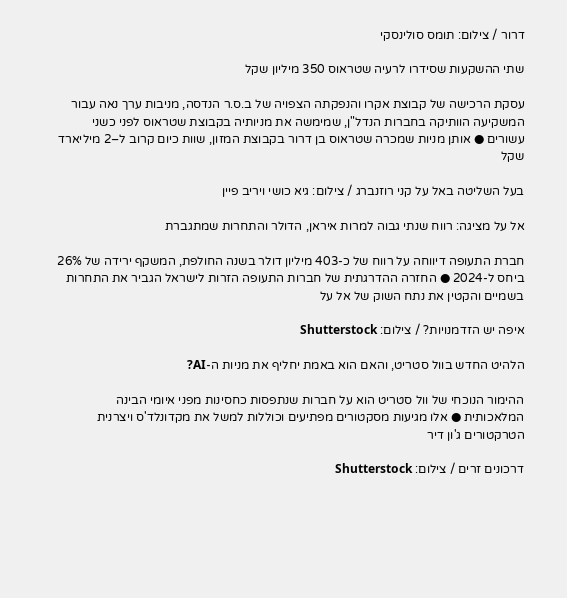דרור / צילום: תומס סולינסקי

שתי ההשקעות שסידרו לרעיה שטראוס 350 מיליון שקל

עסקת הרכישה של קבוצת אקרו והנפקתה הצפויה של ב.ס.ר הנדסה, מניבות ערך נאה עבור המשקיעה הוותיקה בחברות הנדל"ן, שמימשה את מניותיה בקבוצת שטראוס לפני כשני עשורים ● אותן מניות שמכרה שטראוס בן דרור בקבוצת המזון, שוות כיום קרוב ל–2 מיליארד שקל

בעל השליטה באל על קני רוזנברג / צילום: גיא כושי ויריב פיין

אל על מציגה: רווח שנתי גבוה למרות איראן, הדולר והתחרות שמתגברת

חברת התעופה דיווחה על רווח של כ-403 מיליון דולר בשנה החולפת, המשקף ירידה של 26% ביחס ל-2024 ● החזרה ההדרגתית של חברות התעופה הזרות לישראל הגביר את התחרות בשמיים והקטין את נתח השוק של אל על

איפה יש הזדמנויות? / צילום: Shutterstock

הלהיט החדש בוול סטריט, והאם הוא באמת יחליף את מניות ה-AI?

ההימור הנוכחי של וול סטריט הוא על חברות שנתפסות כחסינות מפני איומי הבינה המלאכותית ● אלו מגיעות מסקטורים מפתיעים וכוללות למשל את מקדונלד'ס ויצרנית הטרקטורים ג'ון דיר

דרכונים זרים / צילום: Shutterstock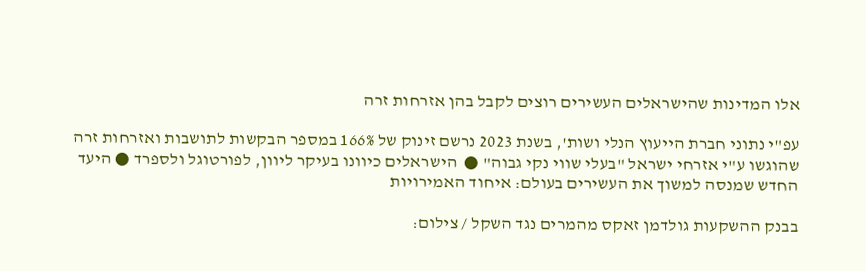אלו המדינות שהישראלים העשירים רוצים לקבל בהן אזרחות זרה

עפ"י נתוני חברת הייעוץ הנלי ושות', בשנת 2023 נרשם זינוק של 166% במספר הבקשות לתושבות ואזרחות זרה שהוגשו ע"י אזרחי ישראל "בעלי שווי נקי גבוה" ●  הישראלים כיוונו בעיקר ליוון, לפורטוגל ולספרד ● היעד החדש שמנסה למשוך את העשירים בעולם: איחוד האמירויות

בבנק ההשקעות גולדמן זאקס מהמרים נגד השקל / צילום: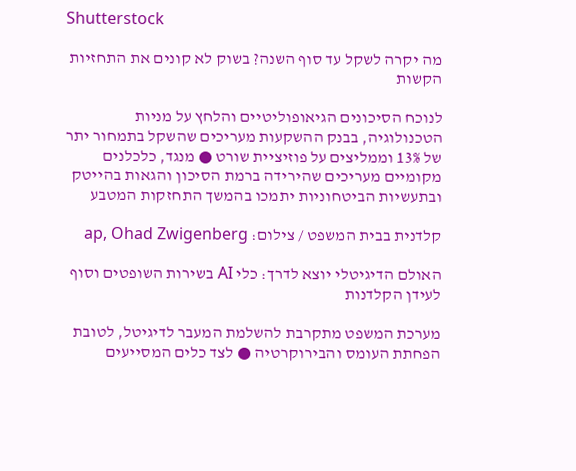Shutterstock

מה יקרה לשקל עד סוף השנה? בשוק לא קונים את התחזיות הקשות

לנוכח הסיכונים הגיאופוליטיים והלחץ על מניות הטכנולוגיה, בבנק ההשקעות מעריכים שהשקל בתמחור יתר של 13% וממליצים על פוזיציית שורט ● מנגד, כלכלנים מקומיים מעריכים שהירידה ברמת הסיכון והגאות בהייטק ובתעשיות הביטחוניות יתמכו בהמשך התחזקות המטבע

קלדנית בבית המשפט / צילום: ap, Ohad Zwigenberg

האולם הדיגיטלי יוצא לדרך: כלי AI בשירות השופטים וסוף לעידן הקלדנות

מערכת המשפט מתקרבת להשלמת המעבר לדיגיטל, לטובת הפחתת העומס והבירוקרטיה ● לצד כלים המסייעים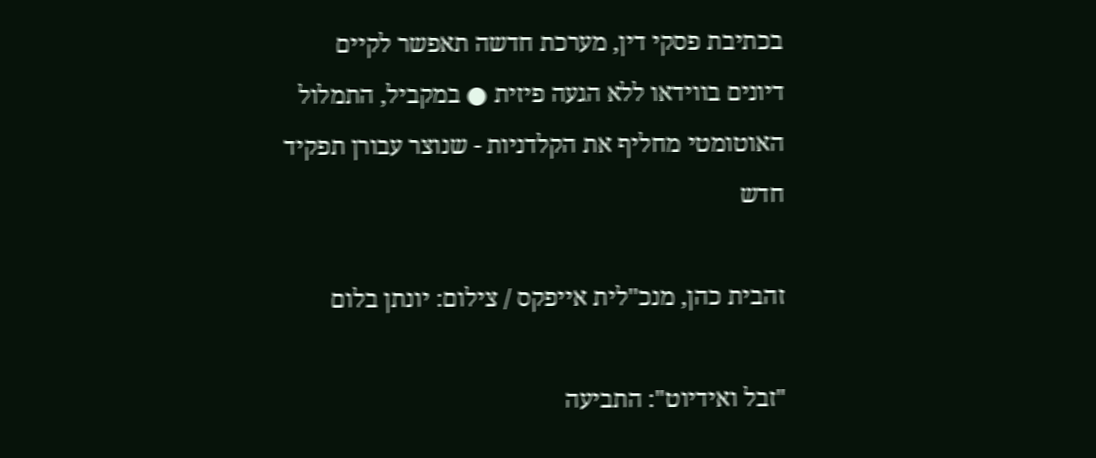בכתיבת פסקי דין, מערכת חדשה תאפשר לקיים דיונים בווידאו ללא הגעה פיזית ● במקביל, התמלול האוטומטי מחליף את הקלדניות - שנוצר עבורן תפקיד חדש

זהבית כהן, מנכ''לית אייפקס / צילום: יונתן בלום

"זבל ואידיוט": התביעה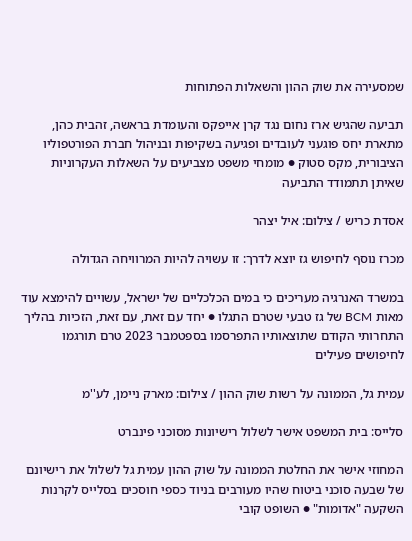שמסעירה את שוק ההון והשאלות הפתוחות

תביעה שהגיש ארז נחום נגד קרן אייפקס והעומדת בראשה, זהבית כהן, מתארת יחס פוגעני לעובדים ופגיעה בשקיפות ובניהול חברת הפורטפוליו הציבורית, מקס סטוק ● מומחי משפט מצביעים על השאלות העקרוניות שאיתן תתמודד התביעה

אסדת כריש / צילום: איל יצהר

מכרז נוסף לחיפוש גז יוצא לדרך: זו עשויה להיות המרוויחה הגדולה

במשרד האנרגיה מעריכים כי במים הכלכליים של ישראל, עשויים להימצא עוד מאות BCM של גז טבעי שטרם התגלו ● יחד עם זאת, עם זאת, הזכיות בהליך התחרותי הקודם שתוצאותיו התפרסמו בספטמבר 2023 טרם תורגמו לחיפושים פעילים

עמית גל, הממונה על רשות שוק ההון / צילום: מארק ניימן, לע''מ

סלייס: בית המשפט אישר לשלול רישיונות מסוכני פינברט

המחוזי אישר את החלטת הממונה על שוק ההון עמית גל לשלול את רישיונם של שבעה סוכני ביטוח שהיו מעורבים בניוד כספי חוסכים בסלייס לקרנות השקעה "אדומות" ● השופט קובי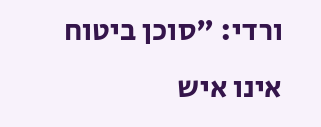ורדי: "סוכן ביטוח אינו איש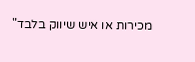מכירות או איש שיווק בלבד"